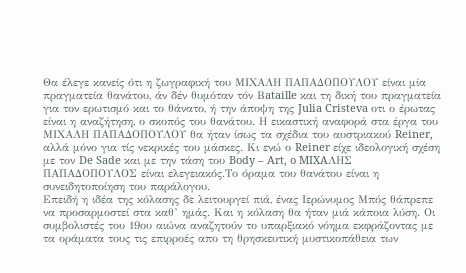Θα έλεγε κανείς ότι η ζωγραφική του ΜΙΧΑΛΗ ΠΑΠΑΔΟΠΟΥΛΟΥ είναι μία πραγματεία θανάτου, άν δέν θυμόταν τόν Βataille και τη δική του πραγματεία για τον ερωτισμό και το θάνατο, ή την άποψη της Julia Cristeva οτι ο έρωτας είναι η αναζήτηση, ο σκοπός του θανάτου. Η εικαστική αναφορά στα έργα του ΜΙΧΑΛΗ ΠΑΠΑΔΟΠΟΥΛΟΥ θα ήταν ίσως τα σχέδια του αυστριακού Reiner, αλλά μόνο για τίς νεκρικές του μάσκες. Κι ενώ ο Reiner είχε ιδεολογική σχέση με τον De Sade και με την τάση του Body – Art, o MIXAΛΗΣ ΠΑΠΑΔΟΠΟΥΛΟΣ είναι ελεγειακός.Το όραμα του θανάτου είναι η συνειδητοποίηση του παράλογου.
Επειδή η ιδέα της κόλασης δε λειτουργεί πιά, ένας Ιερώνυμος Μπός θάπρεπε να προσαρμοστεί στα καθ’ ημάς. Και η κόλαση θα ήταν μιά κάποια λύση. Οι συμβολιστές του 19ου αιώνα αναζητούν το υπαρξιακό νόημα εκφράζοντας με τα οράματα τους τις επιρροές απο τη θρησκευτική μυστικοπάθεια των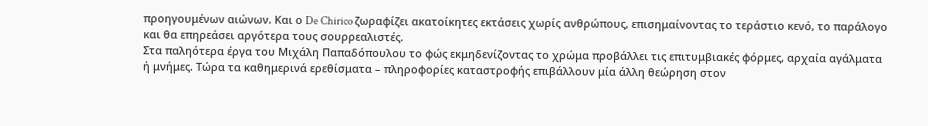προηγουμένων αιώνων. Και ο De Chirico ζωραφίζει ακατοίκητες εκτάσεις χωρίς ανθρώπους, επισημαίνοντας το τεράστιο κενό, το παράλογο και θα επηρεάσει αργότερα τους σουρρεαλιστές.
Στα παληότερα έργα του Μιχάλη Παπαδόπουλου το φώς εκμηδενίζοντας το χρώμα προβάλλει τις επιτυμβιακές φόρμες, αρχαία αγάλματα ή μνήμες. Τώρα τα καθημερινά ερεθίσματα – πληροφορίες καταστροφής επιβάλλουν μία άλλη θεώρηση στον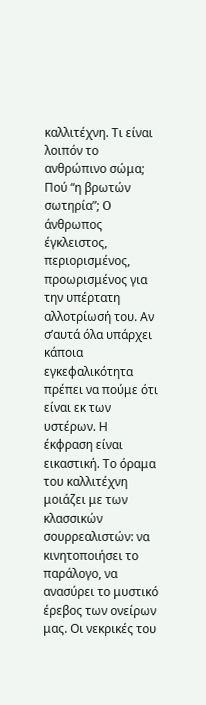καλλιτέχνη. Τι είναι λοιπόν το ανθρώπινο σώμα; Πού “η βρωτών σωτηρία”; O άνθρωπος έγκλειστος, περιορισμένος, προωρισμένος για την υπέρτατη αλλοτρίωσή του. Αν σ’αυτά όλα υπάρχει κάποια εγκεφαλικότητα πρέπει να πούμε ότι είναι εκ των υστέρων. Η έκφραση είναι εικαστική. Το όραμα του καλλιτέχνη μοιάζει με των κλασσικών σουρρεαλιστών: να κινητοποιήσει το παράλογο, να ανασύρει το μυστικό έρεβος των ονείρων μας. Οι νεκρικές του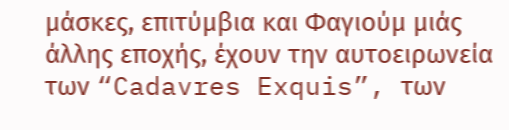μάσκες, επιτύμβια και Φαγιούμ μιάς άλλης εποχής, έχουν την αυτοειρωνεία των “Cadavres Exquis”, των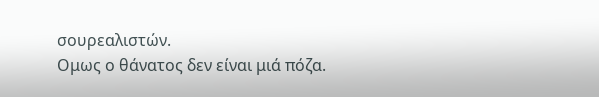σουρεαλιστών.
Ομως ο θάνατος δεν είναι μιά πόζα.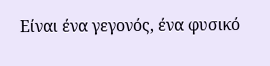Είναι ένα γεγονός, ένα φυσικό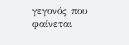γεγονός που φαίνεται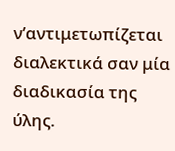ν’αντιμετωπίζεται διαλεκτικά σαν μία διαδικασία της ύλης.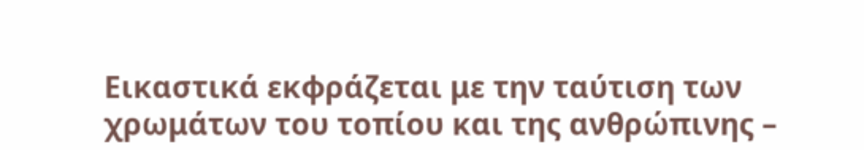Εικαστικά εκφράζεται με την ταύτιση των χρωμάτων του τοπίου και της ανθρώπινης –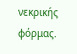νεκρικής φόρμας.